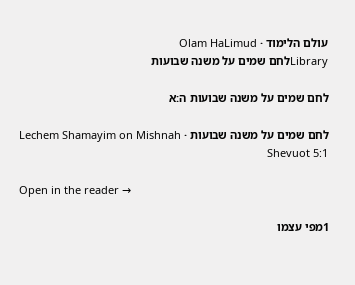עולם הלימוד · Olam HaLimud
Libraryלחם שמים על משנה שבועות

לחם שמים על משנה שבועות ה:א

לחם שמים על משנה שבועות · Lechem Shamayim on Mishnah Shevuot 5:1

Open in the reader →

1מפי עצמו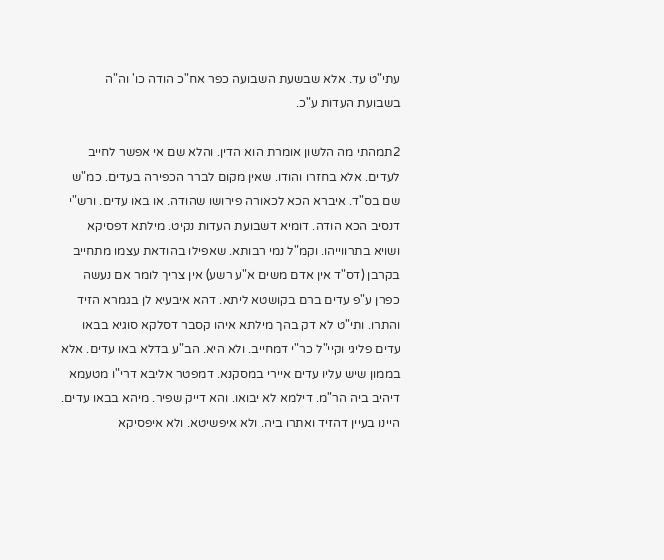עתי"ט עד. אלא שבשעת השבועה כפר אח"כ הודה כו' וה"ה בשבועת העדות ע"כ.

2תמהתי מה הלשון אומרת הוא הדין. והלא שם אי אפשר לחייב לעדים. אלא בחזרו והודו. שאין מקום לברר הכפירה בעדים. כמ"ש שם בס"ד. איברא הכא לכאורה פירושו שהודה. או באו עדים. ורש"י דנסיב הכא הודה. דומיא דשבועת העדות נקיט. מילתא דפסיקא ושויא בתרווייהו. וקמ"ל נמי רבותא. שאפילו בהודאת עצמו מתחייב בקרבן (דס"ד אין אדם משים א"ע רשע) אין צריך לומר אם נעשה כפרן ע"פ עדים ברם בקושטא ליתא. דהא איבעיא לן בגמרא הזיד והתרו. ותי"ט לא דק בהך מילתא איהו קסבר דסלקא סוגיא בבאו עדים פליגי וקיי"ל כר"י דמחייב. ולא היא. הב"ע בדלא באו עדים. אלא בממון שיש עליו עדים איירי במסקנא. דמפטר אליבא דרי"ו מטעמא דיהיב ביה הר"מ. דילמא לא יבואו. והא דייק שפיר. מיהא בבאו עדים. היינו בעיין דהזיד ואתרו ביה. ולא איפשיטא. ולא איפסיקא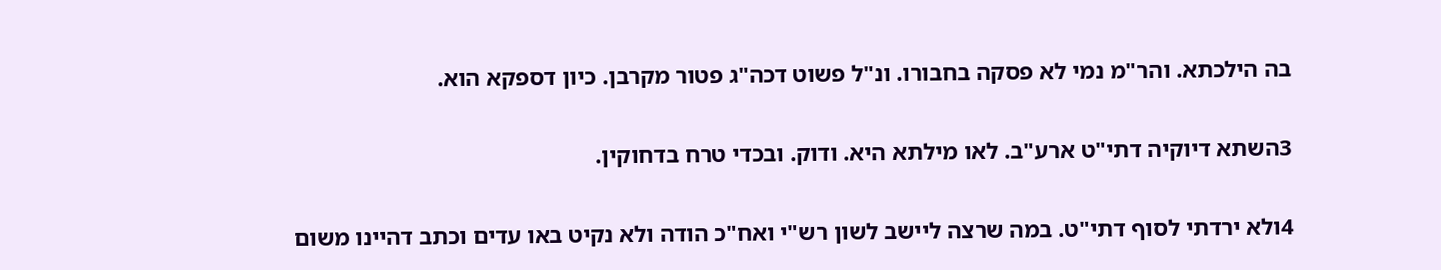בה הילכתא. והר"מ נמי לא פסקה בחבורו. ונ"ל פשוט דכה"ג פטור מקרבן. כיון דספקא הוא.

3השתא דיוקיה דתי"ט ארע"ב. לאו מילתא היא. ודוק. ובכדי טרח בדחוקין.

4ולא ירדתי לסוף דתי"ט. במה שרצה ליישב לשון רש"י ואח"כ הודה ולא נקיט באו עדים וכתב דהיינו משום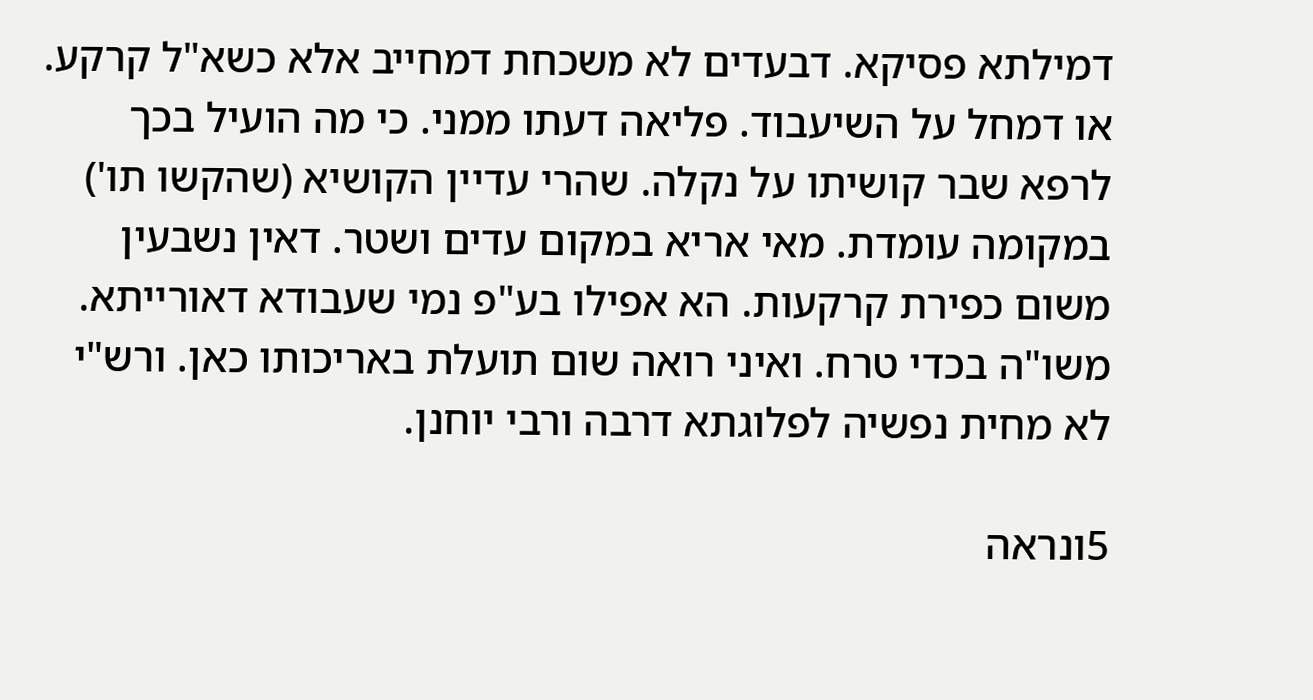דמילתא פסיקא. דבעדים לא משכחת דמחייב אלא כשא"ל קרקע. או דמחל על השיעבוד. פליאה דעתו ממני. כי מה הועיל בכך לרפא שבר קושיתו על נקלה. שהרי עדיין הקושיא (שהקשו תו') במקומה עומדת. מאי אריא במקום עדים ושטר. דאין נשבעין משום כפירת קרקעות. הא אפילו בע"פ נמי שעבודא דאורייתא. משו"ה בכדי טרח. ואיני רואה שום תועלת באריכותו כאן. ורש"י לא מחית נפשיה לפלוגתא דרבה ורבי יוחנן.

5ונראה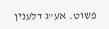פשוט. אע"ג דלענין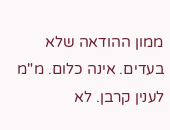ממון ההודאה שלא בעדים. אינה כלום. מ"מ לענין קרבן. לא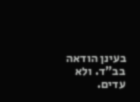בעינן הודאה בב"ד. ולא עדים.